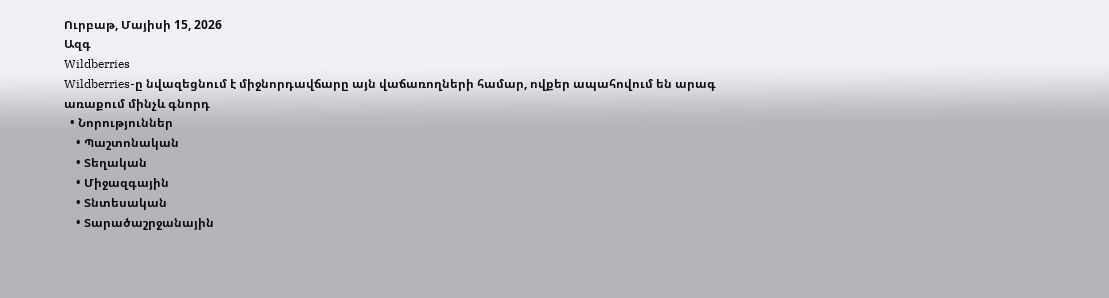Ուրբաթ, Մայիսի 15, 2026
Ազգ
Wildberries
Wildberries-ը նվազեցնում է միջնորդավճարը այն վաճառողների համար, ովքեր ապահովում են արագ առաքում մինչև գնորդ
  • Նորություններ
    • Պաշտոնական
    • Տեղական
    • Միջազգային
    • Տնտեսական
    • Տարածաշրջանային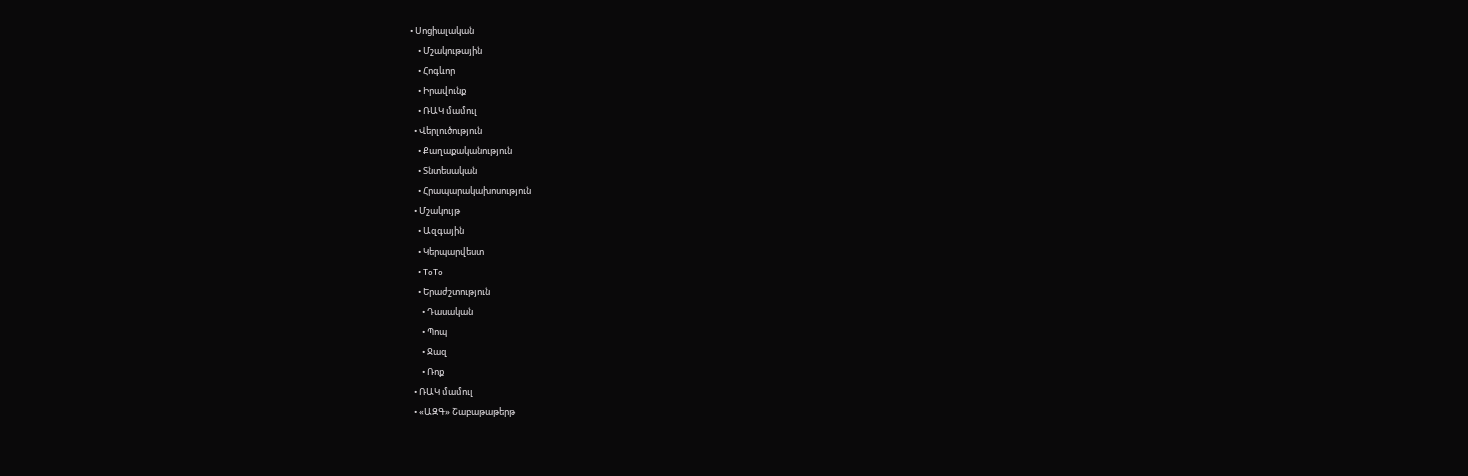• Սոցիալական
    • Մշակութային
    • Հոգևոր
    • Իրավունք
    • ՌԱԿ մամուլ
  • Վերլուծություն
    • Քաղաքականություն
    • Տնտեսական
    • Հրապարակախոսություն
  • Մշակույթ
    • Ազգային
    • Կերպարվեստ
    • ToTo
    • Երաժշտություն
      • Դասական
      • Պոպ
      • Ջազ
      • Ռոք
  • ՌԱԿ մամուլ
  • «ԱԶԳ» Շաբաթաթերթ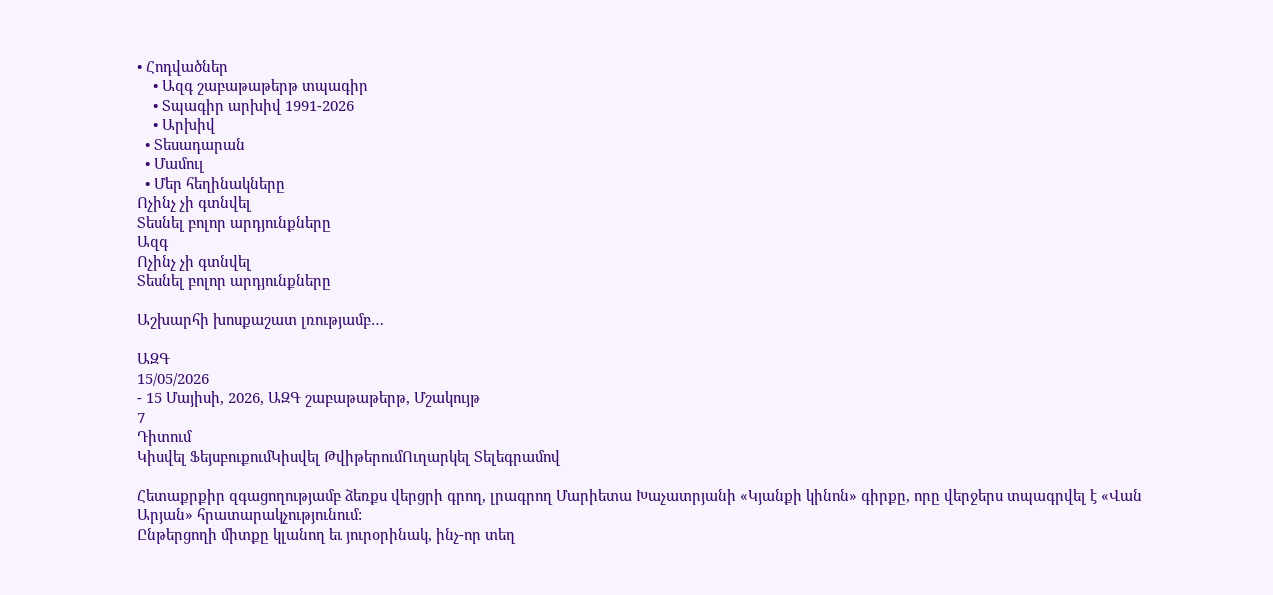• Հոդվածներ
    • Ազգ շաբաթաթերթ տպագիր
    • Տպագիր արխիվ 1991-2026
    • Արխիվ
  • Տեսադարան
  • Մամուլ
  • Մեր հեղինակները
Ոչինչ չի գտնվել
Տեսնել բոլոր արդյունքները
Ազգ
Ոչինչ չի գտնվել
Տեսնել բոլոր արդյունքները

Աշխարհի խոսքաշատ լռությամբ…

ԱԶԳ
15/05/2026
- 15 Մայիսի, 2026, ԱԶԳ շաբաթաթերթ, Մշակույթ
7
Դիտում
Կիսվել ՖեյսբուքումԿիսվել ԹվիթերումՈւղարկել Տելեգրամով

Հետաքրքիր զգացողությամբ ձեռքս վերցրի գրող, լրագրող Մարիետա Խաչատրյանի «Կյանքի կինոն» գիրքը, որը վերջերս տպագրվել է «Վան Արյան» հրատարակչությունում:
Ընթերցողի միտքը կլանող եւ յուրօրինակ, ինչ-որ տեղ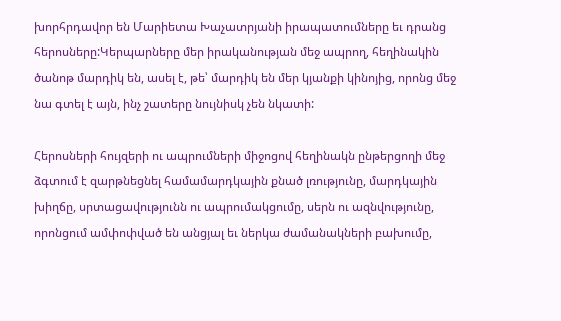խորհրդավոր են Մարիետա Խաչատրյանի իրապատումները եւ դրանց հերոսները:Կերպարները մեր իրականության մեջ ապրող, հեղինակին ծանոթ մարդիկ են, ասել է, թե՝ մարդիկ են մեր կյանքի կինոյից, որոնց մեջ նա գտել է այն, ինչ շատերը նույնիսկ չեն նկատի:

Հերոսների հույզերի ու ապրումների միջոցով հեղինակն ընթերցողի մեջ ձգտում է զարթնեցնել համամարդկային քնած լռությունը, մարդկային խիղճը, սրտացավությունն ու ապրումակցումը, սերն ու ազնվությունը, որոնցում ամփոփված են անցյալ եւ ներկա ժամանակների բախումը,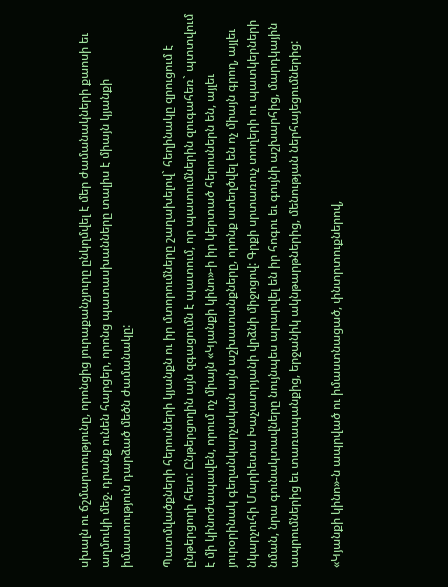սխալն ու ճշմարտությունը, որոնցից յուրաքանչյուրը ընկղմվել է մեր ժամանակների քաոսի եւ աղմուկի մեջ. դրանք ունեն հարցեր, որոնց պատասխանները տալիս է միայն կյանքի իմաստություն դարձած մեծն ժամանակը:

Պատմվածքների հերոսների կյանքն ու իր մտորումները շաղախելով` հեղինակը զրուցում է ընթերցողի հետ: Ընթերցողին այն զգացումն է պատում, որ պատումներին զուգահեռ` պտտվում է մի կինոժապավեն, որում ոչ միայն «Կյանքի կինո»-ի իր կերտած հերոսներն են, այլեւ յուրօրինակ գեղանկարչական այն աշխատանքները, որոնք ստեղծվել են ոչ միայն գրող, այլեւ նկարչուհի Մարիետա Խաչատրյանի վրձնի միջոցով: Գրքի սրտառուչ տողերի ու պատկերների նման, նրա գունակտավները նույնպես արարվել են իր հոգու եւ գույնի աշխարհից, մարդկային ապրումներից եւ տառապանքից, երջանիկ ակնթարթներից, մենության ներհայեցումներից:

«Կյանքի կինո»-ն ապրված ու իմաստնացած, փնտրտուքներով,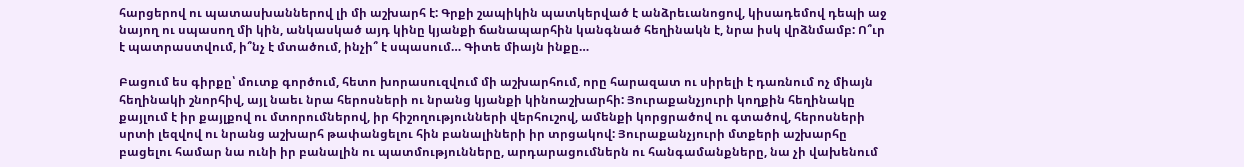հարցերով ու պատասխաններով լի մի աշխարհ է: Գրքի շապիկին պատկերված է անձրեւանոցով, կիսադեմով դեպի աջ նայող ու սպասող մի կին, անկասկած այդ կինը կյանքի ճանապարհին կանգնած հեղինակն է, նրա իսկ վրձնմամբ: Ո՞ւր է պատրաստվում, ի՞նչ է մտածում, ինչի՞ է սպասում… Գիտե միայն ինքը…

Բացում ես գիրքը՝ մուտք գործում, հետո խորասուզվում մի աշխարհում, որը հարազատ ու սիրելի է դառնում ոչ միայն հեղինակի շնորհիվ, այլ նաեւ նրա հերոսների ու նրանց կյանքի կինոաշխարհի: Յուրաքանչյուրի կողքին հեղինակը քայլում է իր քայլքով ու մտորումներով, իր հիշողությունների վերհուշով, ամենքի կորցրածով ու գտածով, հերոսների սրտի լեզվով ու նրանց աշխարհ թափանցելու հին բանալիների իր տրցակով: Յուրաքանչյուրի մտքերի աշխարհը բացելու համար նա ունի իր բանալին ու պատմությունները, արդարացումներն ու հանգամանքները, նա չի վախենում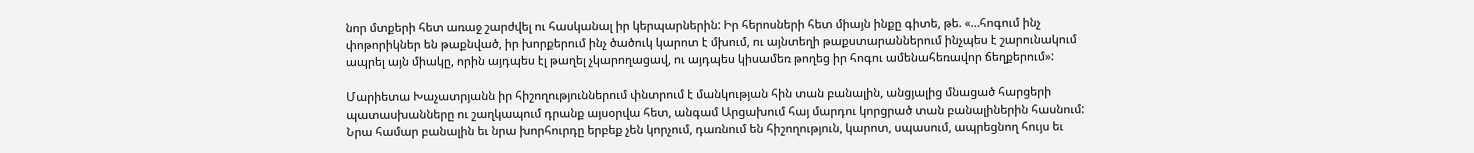նոր մտքերի հետ առաջ շարժվել ու հասկանալ իր կերպարներին: Իր հերոսների հետ միայն ինքը գիտե, թե. «…հոգում ինչ փոթորիկներ են թաքնված, իր խորքերում ինչ ծածուկ կարոտ է մխում, ու այնտեղի թաքստարաններում ինչպես է շարունակում ապրել այն միակը, որին այդպես էլ թաղել չկարողացավ, ու այդպես կիսամեռ թողեց իր հոգու ամենահեռավոր ճեղքերում»:

Մարիետա Խաչատրյանն իր հիշողություններում փնտրում է մանկության հին տան բանալին, անցյալից մնացած հարցերի պատասխանները ու շաղկապում դրանք այսօրվա հետ, անգամ Արցախում հայ մարդու կորցրած տան բանալիներին հասնում: Նրա համար բանալին եւ նրա խորհուրդը երբեք չեն կորչում, դառնում են հիշողություն, կարոտ, սպասում, ապրեցնող հույս եւ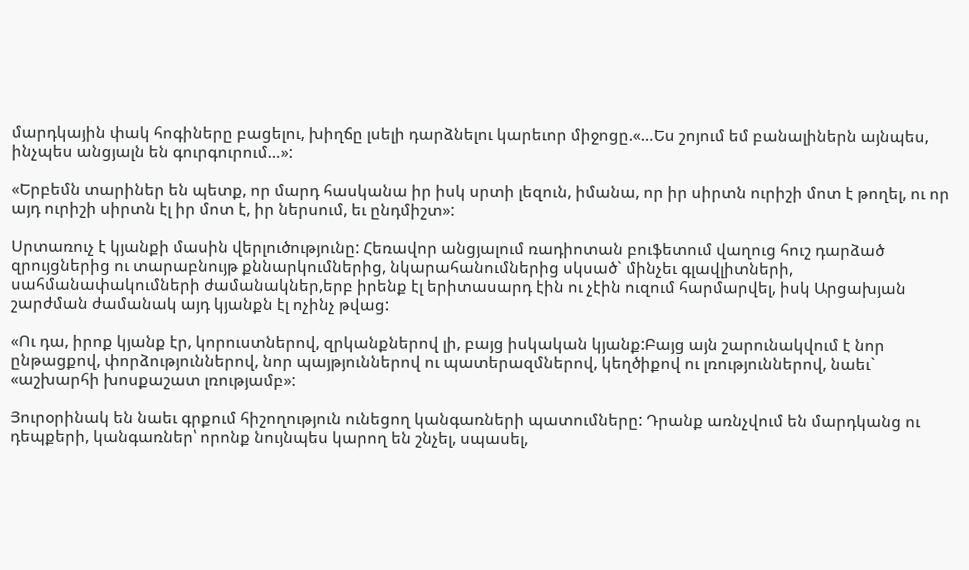մարդկային փակ հոգիները բացելու, խիղճը լսելի դարձնելու կարեւոր միջոցը.«…Ես շոյում եմ բանալիներն այնպես, ինչպես անցյալն են գուրգուրում…»:

«Երբեմն տարիներ են պետք, որ մարդ հասկանա իր իսկ սրտի լեզուն, իմանա, որ իր սիրտն ուրիշի մոտ է թողել, ու որ այդ ուրիշի սիրտն էլ իր մոտ է, իր ներսում, եւ ընդմիշտ»:

Սրտառուչ է կյանքի մասին վերլուծությունը: Հեռավոր անցյալում ռադիոտան բուֆետում վաղուց հուշ դարձած զրույցներից ու տարաբնույթ քննարկումներից, նկարահանումներից սկսած` մինչեւ գլավլիտների, սահմանափակումների ժամանակներ,երբ իրենք էլ երիտասարդ էին ու չէին ուզում հարմարվել, իսկ Արցախյան շարժման ժամանակ այդ կյանքն էլ ոչինչ թվաց:

«Ու դա, իրոք կյանք էր, կորուստներով, զրկանքներով լի, բայց իսկական կյանք:Բայց այն շարունակվում է նոր ընթացքով, փորձություններով, նոր պայթյուններով ու պատերազմներով, կեղծիքով ու լռություններով, նաեւ` «աշխարհի խոսքաշատ լռությամբ»:

Յուրօրինակ են նաեւ գրքում հիշողություն ունեցող կանգառների պատումները: Դրանք առնչվում են մարդկանց ու դեպքերի, կանգառներ՝ որոնք նույնպես կարող են շնչել, սպասել,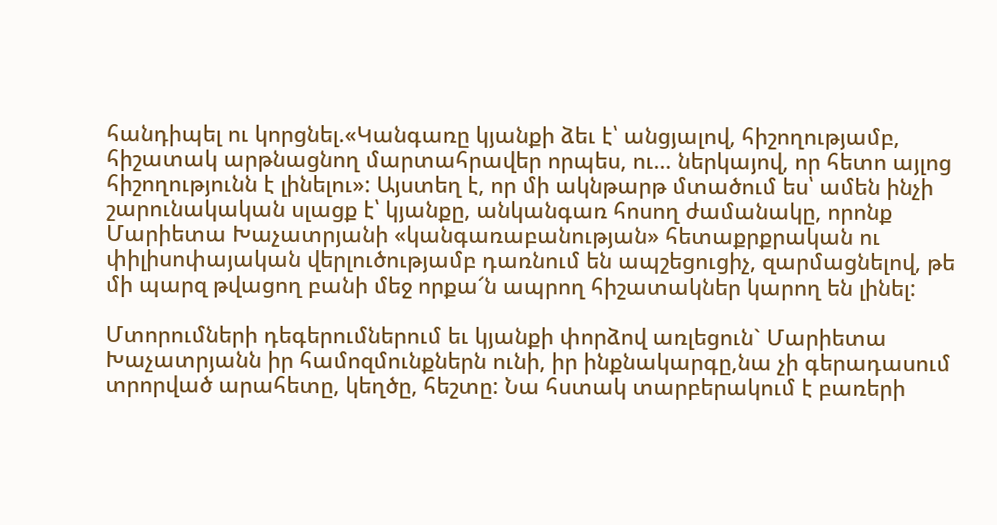հանդիպել ու կորցնել.«Կանգառը կյանքի ձեւ է՝ անցյալով, հիշողությամբ, հիշատակ արթնացնող մարտահրավեր որպես, ու… ներկայով, որ հետո այլոց հիշողությունն է լինելու»: Այստեղ է, որ մի ակնթարթ մտածում ես՝ ամեն ինչի շարունակական սլացք է՝ կյանքը, անկանգառ հոսող ժամանակը, որոնք Մարիետա Խաչատրյանի «կանգառաբանության» հետաքրքրական ու փիլիսոփայական վերլուծությամբ դառնում են ապշեցուցիչ, զարմացնելով, թե մի պարզ թվացող բանի մեջ որքա՜ն ապրող հիշատակներ կարող են լինել:

Մտորումների դեգերումներում եւ կյանքի փորձով առլեցուն` Մարիետա Խաչատրյանն իր համոզմունքներն ունի, իր ինքնակարգը,նա չի գերադասում տրորված արահետը, կեղծը, հեշտը: Նա հստակ տարբերակում է բառերի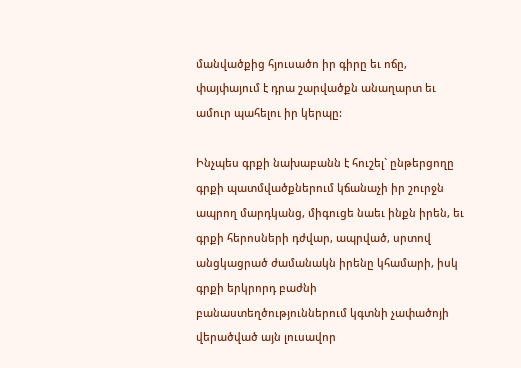մանվածքից հյուսածո իր գիրը եւ ոճը, փայփայում է դրա շարվածքն անաղարտ եւ ամուր պահելու իր կերպը:

Ինչպես գրքի նախաբանն է հուշել` ընթերցողը գրքի պատմվածքներում կճանաչի իր շուրջն ապրող մարդկանց, միգուցե նաեւ ինքն իրեն, եւ գրքի հերոսների դժվար, ապրված, սրտով անցկացրած ժամանակն իրենը կհամարի, իսկ գրքի երկրորդ բաժնի բանաստեղծություններում կգտնի չափածոյի վերածված այն լուսավոր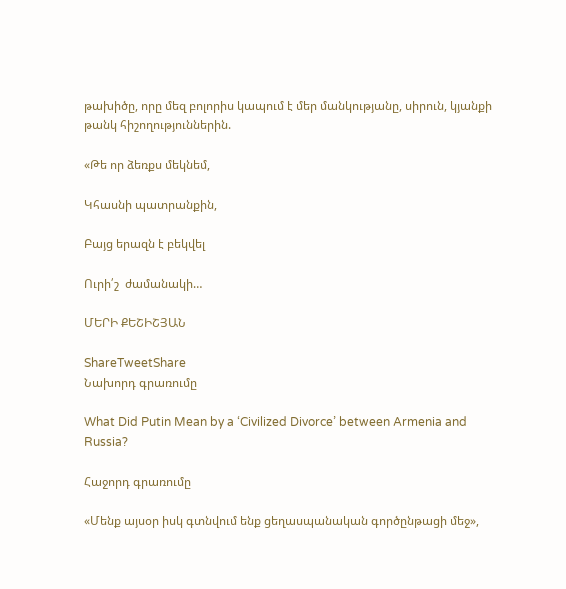թախիծը, որը մեզ բոլորիս կապում է մեր մանկությանը, սիրուն, կյանքի թանկ հիշողություններին.

«Թե որ ձեռքս մեկնեմ,

Կհասնի պատրանքին,

Բայց երազն է բեկվել

Ուրի՛շ  ժամանակի…

ՄԵՐԻ ՔԵՇԻՇՅԱՆ

ShareTweetShare
Նախորդ գրառումը

What Did Putin Mean by a ‘Civilized Divorce’ between Armenia and Russia?

Հաջորդ գրառումը

«Մենք այսօր իսկ գտնվում ենք ցեղասպանական գործընթացի մեջ»,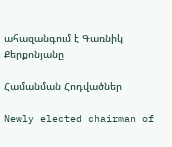ահազանգում է Գառնիկ Քերքոնյանը

Համանման Հոդվածներ

Newly elected chairman of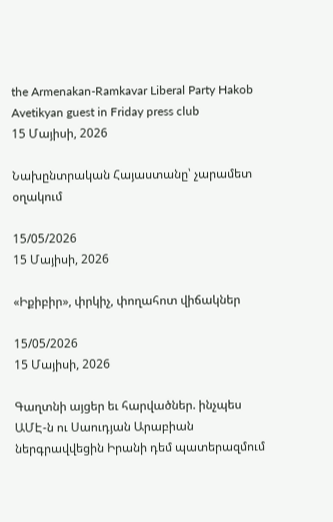the Armenakan-Ramkavar Liberal Party Hakob Avetikyan guest in Friday press club
15 Մայիսի, 2026

Նախընտրական Հայաստանը՝ չարամետ օղակում

15/05/2026
15 Մայիսի, 2026

«Իքիբիր», փրկիչ, փողահոտ վիճակներ

15/05/2026
15 Մայիսի, 2026

Գաղտնի այցեր եւ հարվածներ. ինչպես ԱՄԷ-ն ու Սաուդյան Արաբիան ներգրավվեցին Իրանի դեմ պատերազմում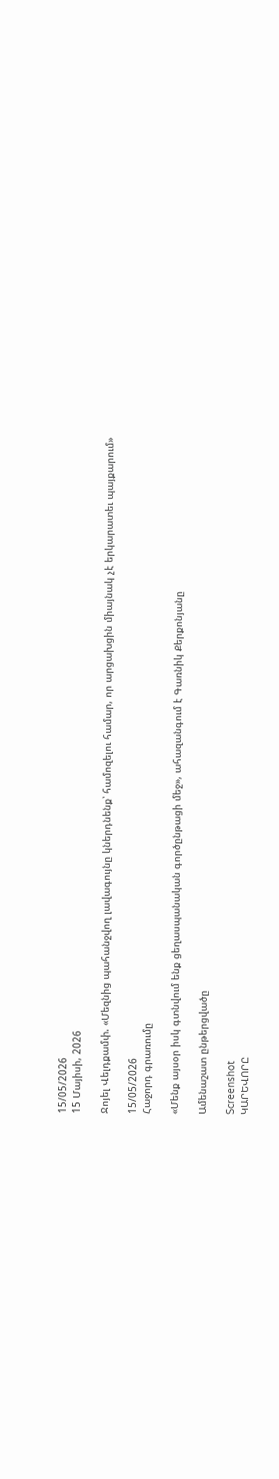15/05/2026
15 Մայիսի, 2026

Ջոյել Վելդքամփ. «Մեզնից պահանջվող լավագույնը կներդնենք՝ համոզելու համար, որ արցախցին միայնակ չէ երկարատեւ պայքարում»

15/05/2026
Հաջորդ գրառումը

«Մենք այսօր իսկ գտնվում ենք ցեղասպանական գործընթացի մեջ», ահազանգում է Գառնիկ Քերքոնյանը

Ամենաշատ ընթերցվածը

Screenshot
ԿԱՐԵՎՈՐԸ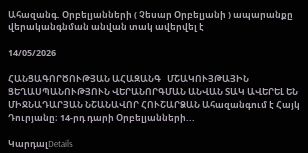Ահազանգ. Օրբելյանների ( Չեսար Օրբելյանի ) ապարանքը վերականգնման անվան տակ ավերվել է

14/05/2026

ՀԱՆՑԱԳՈՐԾՈՒԹՅԱՆ ԱՀԱԶԱՆԳ   ՄՇԱԿՈՒՅԹԱՅԻՆ ՑԵՂԱՍՊԱՆՈՒԹՅՈՒՆ ՎԵՐԱՆՈՐԳՄԱՆ ԱՆՎԱՆ ՏԱԿ ԱՎԵՐԵԼ ԵՆ ՄԻՋՆԱԴԱՐՅԱՆ ՆՇԱՆԱՎՈՐ ՀՈՒՇԱՐՁԱՆ Ահազանգում է Հայկ Դուրյանը։ 14-րդ դարի Օրբելյանների...

ԿարդալDetails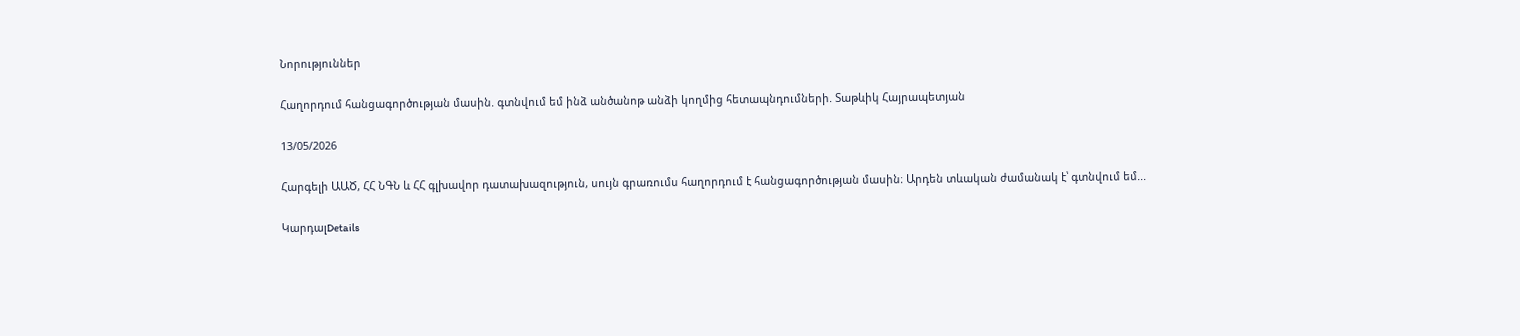Նորություններ

Հաղորդում հանցագործության մասին. գտնվում եմ ինձ անծանոթ անձի կողմից հետապնդումների. Տաթևիկ Հայրապետյան

13/05/2026

Հարգելի ԱԱԾ, ՀՀ ՆԳՆ և ՀՀ գլխավոր դատախազություն, սույն գրառումս հաղորդում է հանցագործության մասին։ Արդեն տևական ժամանակ է՝ գտնվում եմ...

ԿարդալDetails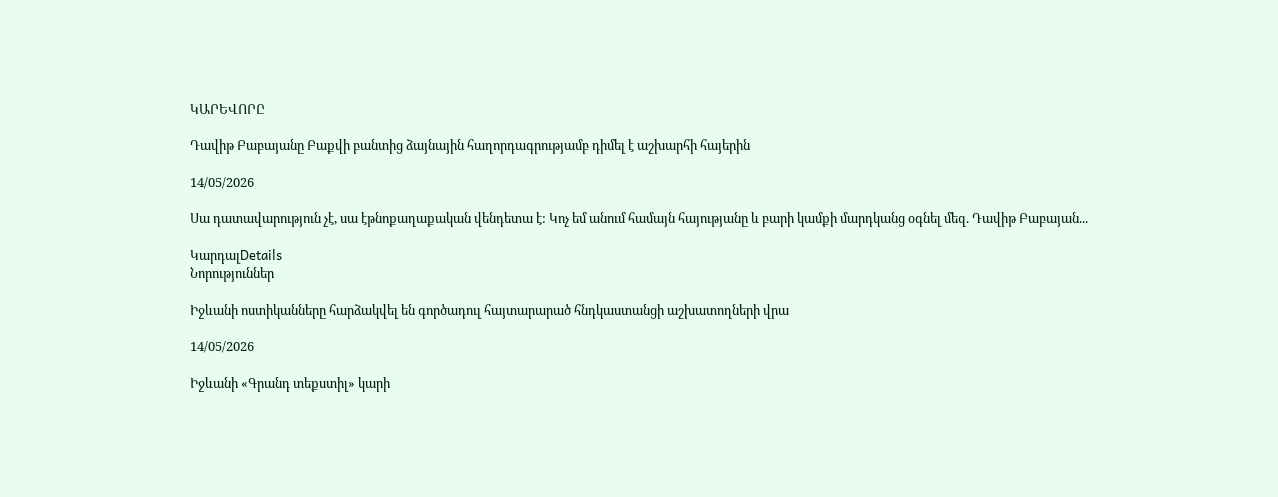ԿԱՐԵՎՈՐԸ

Դավիթ Բաբայանը Բաքվի բանտից ձայնային հաղորդագրությամբ դիմել է աշխարհի հայերին

14/05/2026

Սա դատավարություն չէ, սա էթնոքաղաքական վենդետա է: Կոչ եմ անում համայն հայությանը և բարի կամքի մարդկանց օգնել մեզ. Դավիթ Բաբայան...

ԿարդալDetails
Նորություններ

Իջևանի ոստիկանները հարձակվել են գործադուլ հայտարարած հնդկաստանցի աշխատողների վրա

14/05/2026

Իջևանի «Գրանդ տեքստիլ» կարի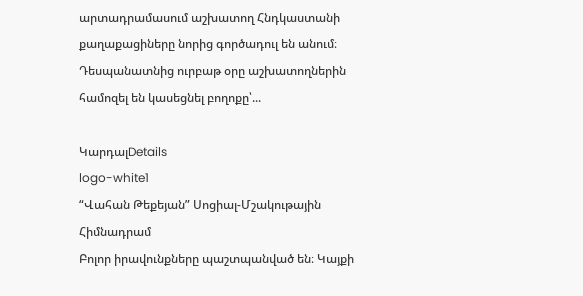արտադրամասում աշխատող Հնդկաստանի քաղաքացիները նորից գործադուլ են անում։ Դեսպանատնից ուրբաթ օրը աշխատողներին համոզել են կասեցնել բողոքը՝...

ԿարդալDetails
logo-white1
“Վահան Թեքեյան” Սոցիալ-Մշակութային Հիմնադրամ
Բոլոր իրավունքները պաշտպանված են։ Կայքի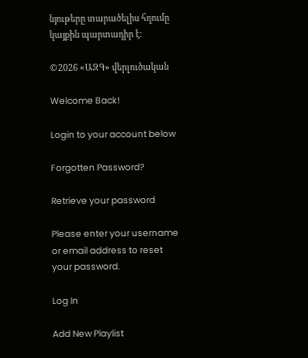նյութերը տարածելիս հղումը կայքին պարտադիր է։

©2026 «ԱԶԳ» վերլուծական

Welcome Back!

Login to your account below

Forgotten Password?

Retrieve your password

Please enter your username or email address to reset your password.

Log In

Add New Playlist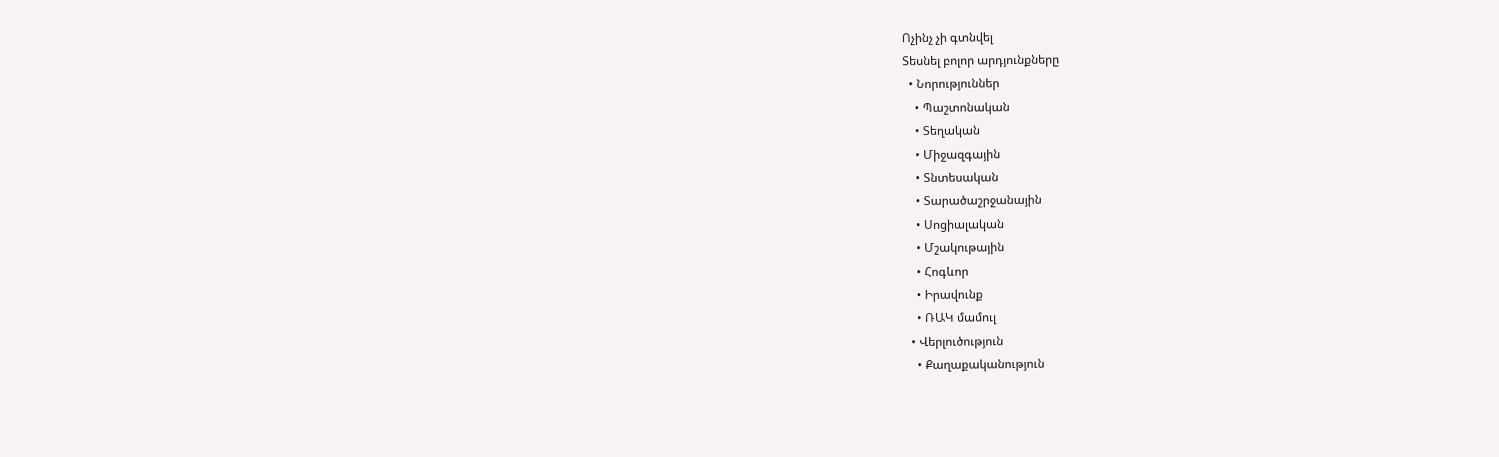Ոչինչ չի գտնվել
Տեսնել բոլոր արդյունքները
  • Նորություններ
    • Պաշտոնական
    • Տեղական
    • Միջազգային
    • Տնտեսական
    • Տարածաշրջանային
    • Սոցիալական
    • Մշակութային
    • Հոգևոր
    • Իրավունք
    • ՌԱԿ մամուլ
  • Վերլուծություն
    • Քաղաքականություն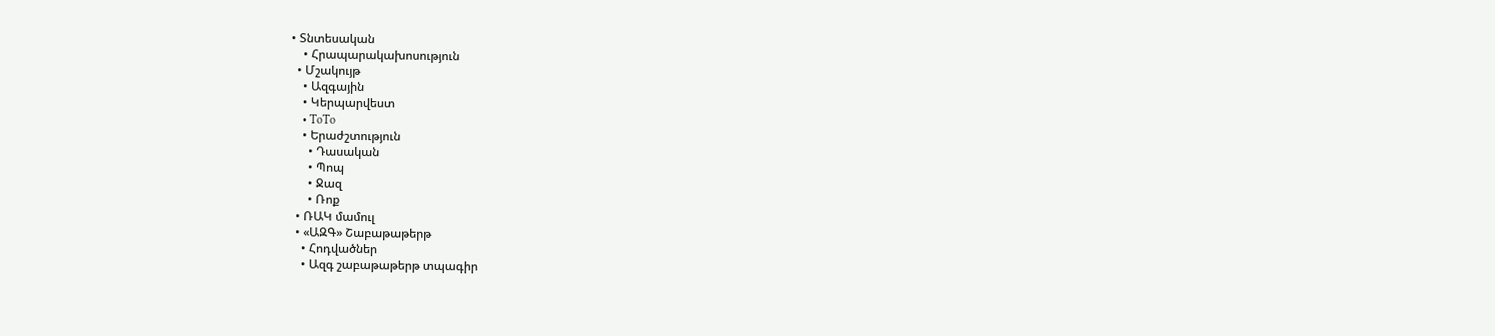• Տնտեսական
    • Հրապարակախոսություն
  • Մշակույթ
    • Ազգային
    • Կերպարվեստ
    • ToTo
    • Երաժշտություն
      • Դասական
      • Պոպ
      • Ջազ
      • Ռոք
  • ՌԱԿ մամուլ
  • «ԱԶԳ» Շաբաթաթերթ
    • Հոդվածներ
    • Ազգ շաբաթաթերթ տպագիր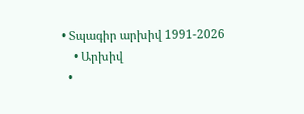• Տպագիր արխիվ 1991-2026
    • Արխիվ
  •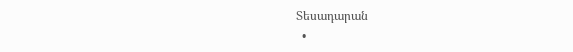Տեսադարան
  •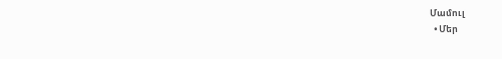Մամուլ
  • Մեր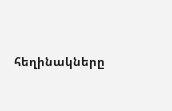հեղինակները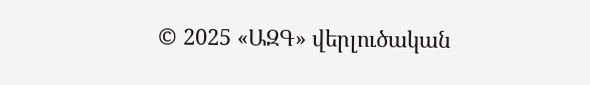© 2025 «ԱԶԳ» վերլուծական